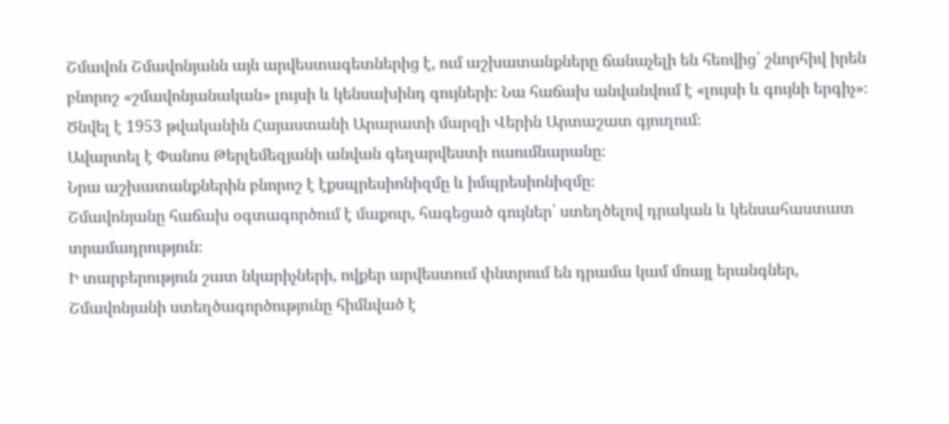Շմավոն Շմավոնյանն այն արվեստագետներից է, ում աշխատանքները ճանաչելի են հեռվից՝ շնորհիվ իրեն բնորոշ «շմավոնյանական» լույսի և կենսախինդ գույների։ Նա հաճախ անվանվում է «լույսի և գույնի երգիչ»։
Ծնվել է 1953 թվականին Հայաստանի Արարատի մարզի Վերին Արտաշատ գյուղում։
Ավարտել է Փանոս Թերլեմեզյանի անվան գեղարվեստի ուսումնարանը։
Նրա աշխատանքներին բնորոշ է էքսպրեսիոնիզմը և իմպրեսիոնիզմը։
Շմավոնյանը հաճախ օգտագործում է մաքուր, հագեցած գույներ՝ ստեղծելով դրական և կենսահաստատ տրամադրություն։
Ի տարբերություն շատ նկարիչների, ովքեր արվեստում փնտրում են դրամա կամ մռայլ երանգներ, Շմավոնյանի ստեղծագործությունը հիմնված է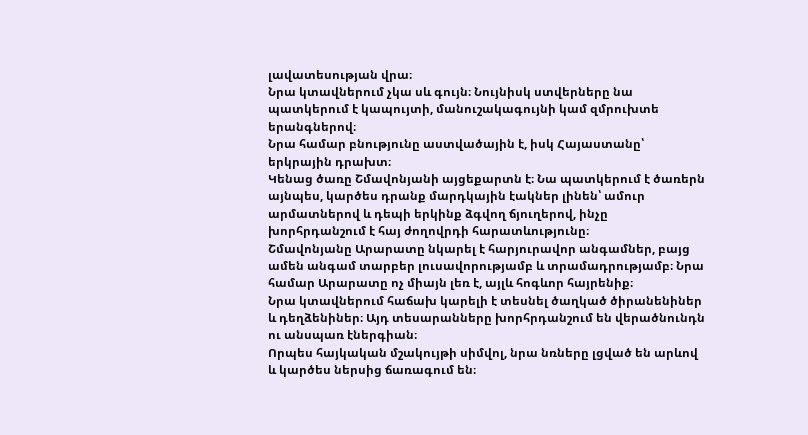լավատեսության վրա։
Նրա կտավներում չկա սև գույն։ Նույնիսկ ստվերները նա պատկերում է կապույտի, մանուշակագույնի կամ զմրուխտե երանգներով։
Նրա համար բնությունը աստվածային է, իսկ Հայաստանը՝ երկրային դրախտ։
Կենաց ծառը Շմավոնյանի այցեքարտն է։ Նա պատկերում է ծառերն այնպես, կարծես դրանք մարդկային էակներ լինեն՝ ամուր արմատներով և դեպի երկինք ձգվող ճյուղերով, ինչը խորհրդանշում է հայ ժողովրդի հարատևությունը։
Շմավոնյանը Արարատը նկարել է հարյուրավոր անգամներ, բայց ամեն անգամ տարբեր լուսավորությամբ և տրամադրությամբ։ Նրա համար Արարատը ոչ միայն լեռ է, այլև հոգևոր հայրենիք։
Նրա կտավներում հաճախ կարելի է տեսնել ծաղկած ծիրանենիներ և դեղձենիներ։ Այդ տեսարանները խորհրդանշում են վերածնունդն ու անսպառ էներգիան։
Որպես հայկական մշակույթի սիմվոլ, նրա նռները լցված են արևով և կարծես ներսից ճառագում են։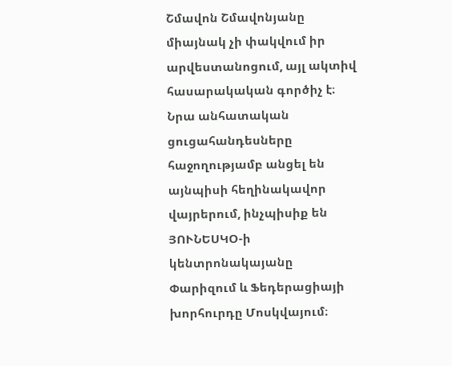Շմավոն Շմավոնյանը միայնակ չի փակվում իր արվեստանոցում, այլ ակտիվ հասարակական գործիչ է։
Նրա անհատական ցուցահանդեսները հաջողությամբ անցել են այնպիսի հեղինակավոր վայրերում, ինչպիսիք են ՅՈՒՆԵՍԿՕ-ի կենտրոնակայանը Փարիզում և Ֆեդերացիայի խորհուրդը Մոսկվայում։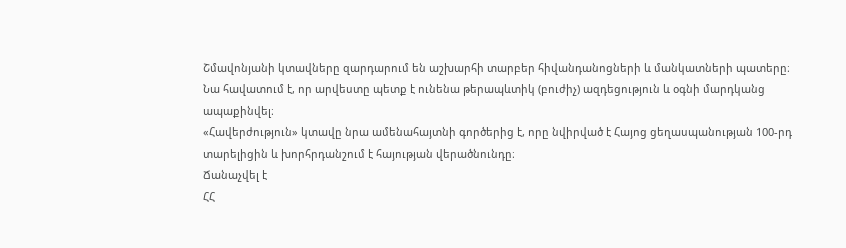Շմավոնյանի կտավները զարդարում են աշխարհի տարբեր հիվանդանոցների և մանկատների պատերը։ Նա հավատում է, որ արվեստը պետք է ունենա թերապևտիկ (բուժիչ) ազդեցություն և օգնի մարդկանց ապաքինվել։
«Հավերժություն» կտավը նրա ամենահայտնի գործերից է, որը նվիրված է Հայոց ցեղասպանության 100-րդ տարելիցին և խորհրդանշում է հայության վերածնունդը։
Ճանաչվել է
ՀՀ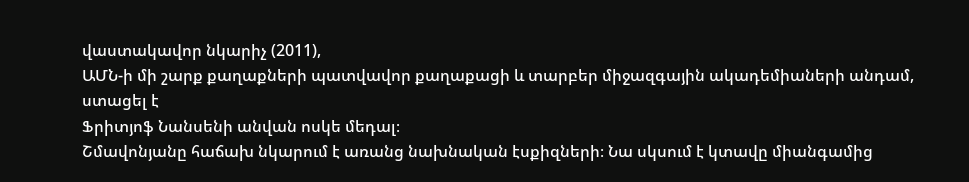վաստակավոր նկարիչ (2011),
ԱՄՆ-ի մի շարք քաղաքների պատվավոր քաղաքացի և տարբեր միջազգային ակադեմիաների անդամ, ստացել է
Ֆրիտյոֆ Նանսենի անվան ոսկե մեդալ։
Շմավոնյանը հաճախ նկարում է առանց նախնական էսքիզների։ Նա սկսում է կտավը միանգամից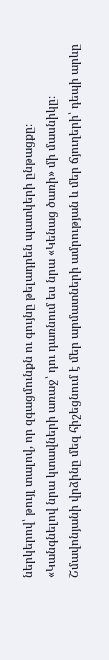ներկերով՝ թույլ տալով, որ զգացմունքն ու գույնը թելադրեն պատկերի ընթացքը։
«Կանգնելով նրա կտավների առաջ՝ դու դառնում ես նրա «Կենաց ծառի» մի մասնիկը։ Շմավոնյանի վրձինը մեզ հիշեցնում է մեր արմատների ամրության և մեր ճյուղերի՝ դեպի արևը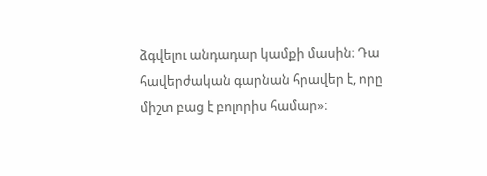ձգվելու անդադար կամքի մասին։ Դա հավերժական գարնան հրավեր է, որը միշտ բաց է բոլորիս համար»։